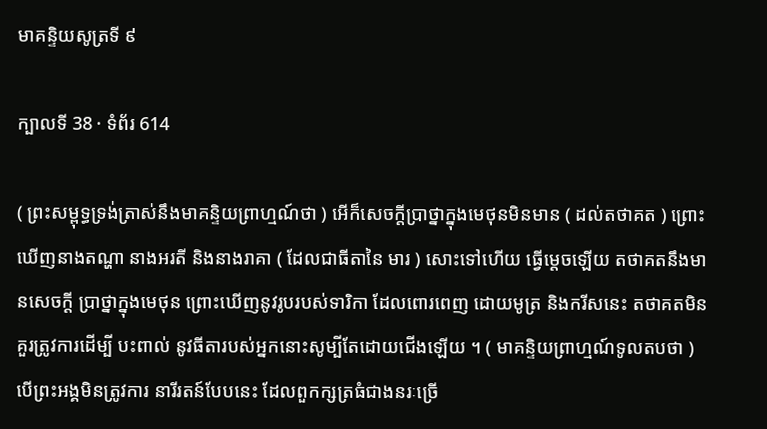មាគន្ទិយសូត្រទី ៩

ក្បាលទី 38 · ទំព័រ 614

( ព្រះសម្ពុទ្ធទ្រង់ត្រាស់នឹងមាគន្ទិយព្រាហ្មណ៍ថា ) អើក៏សេចក្តីប្រាថ្នាក្នុងមេថុនមិនមាន ( ដល់តថាគត ) ព្រោះ ឃើញនាងតណ្ហា នាងអរតី និងនាងរាគា ( ដែលជាធីតានៃ មារ ) សោះទៅហើយ ធ្វើម្តេចឡើយ តថាគតនឹងមានសេចក្តី ប្រាថ្នាក្នុងមេថុន ព្រោះឃើញនូវរូបរបស់ទារិកា ដែលពោរពេញ ដោយមូត្រ និងករីសនេះ តថាគតមិនគួរត្រូវការដើម្បី បះពាល់ នូវធីតារបស់អ្នកនោះសូម្បីតែដោយជើងឡើយ ។ ( មាគន្ទិយព្រាហ្មណ៍ទូលតបថា ) បើព្រះអង្គមិនត្រូវការ នារីរតន៍បែបនេះ ដែលពួកក្សត្រធំជាងនរៈច្រើ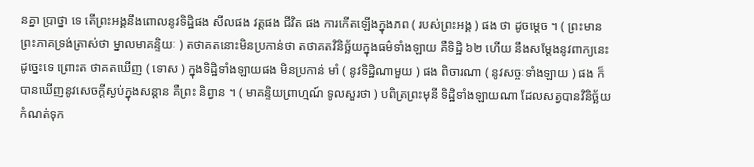នគ្នា ប្រាថ្នា ទេ តើព្រះអង្គនឹងពោលនូវទិដ្ឋិផង សីលផង វត្តផង ជីវិត ផង ការកើតឡើងក្នុងភព ( របស់ព្រះអង្គ ) ផង ថា ដូចម្តេច ។ ( ព្រះមានព្រះភាគទ្រង់ត្រាស់ថា ម្នាលមាគន្ទិយៈ ) តថាគតនោះមិនប្រកាន់ថា តថាគតវិនិច្ឆ័យក្នុងធម៌ទាំងឡាយ គឺទិដ្ឋិ ៦២ ហើយ នឹងសម្តែងនូវពាក្យនេះដូច្នេះទេ ព្រោះត ថាគតឃើញ ( ទោស ) ក្នុងទិដ្ឋិទាំងឡាយផង មិនប្រកាន់ មាំ ( នូវទិដ្ឋិណាមួយ ) ផង ពិចារណា ( នូវសច្ចៈទាំងឡាយ ) ផង ក៏បានឃើញនូវសេចក្តីស្ងប់ក្នុងសន្តាន គឺព្រះ និព្វាន ។ ( មាគន្ទិយព្រាហ្មណ៍ ទូលសួរថា ) បពិត្រព្រះមុនី ទិដ្ឋិទាំងឡាយណា ដែលសត្វបានវិនិច្ឆ័យកំណត់ទុក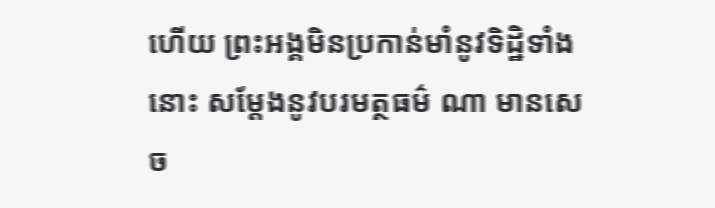ហើយ ព្រះអង្គមិនប្រកាន់មាំនូវទិដ្ឋិទាំងនោះ សម្តែងនូវបរមត្ថធម៌ ណា មានសេច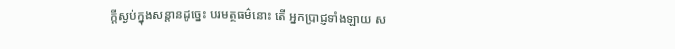ក្តីស្ងប់ក្នុងសន្តានដូច្នេះ បរមត្ថធម៌នោះ តើ អ្នកប្រាជ្ញទាំងឡាយ ស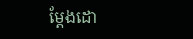ម្តែងដោ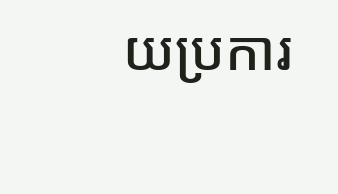យប្រការ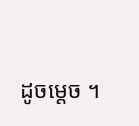ដូចម្តេច ។